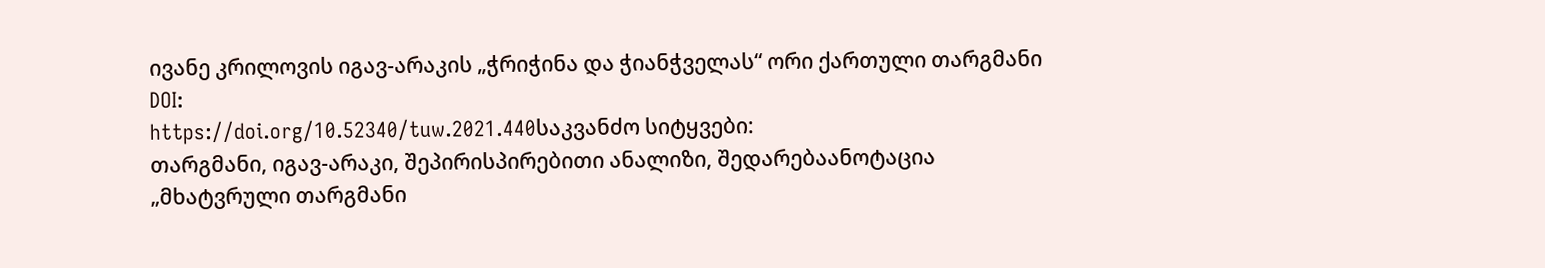ივანე კრილოვის იგავ-არაკის „ჭრიჭინა და ჭიანჭველას“ ორი ქართული თარგმანი
DOI:
https://doi.org/10.52340/tuw.2021.440საკვანძო სიტყვები:
თარგმანი, იგავ-არაკი, შეპირისპირებითი ანალიზი, შედარებაანოტაცია
„მხატვრული თარგმანი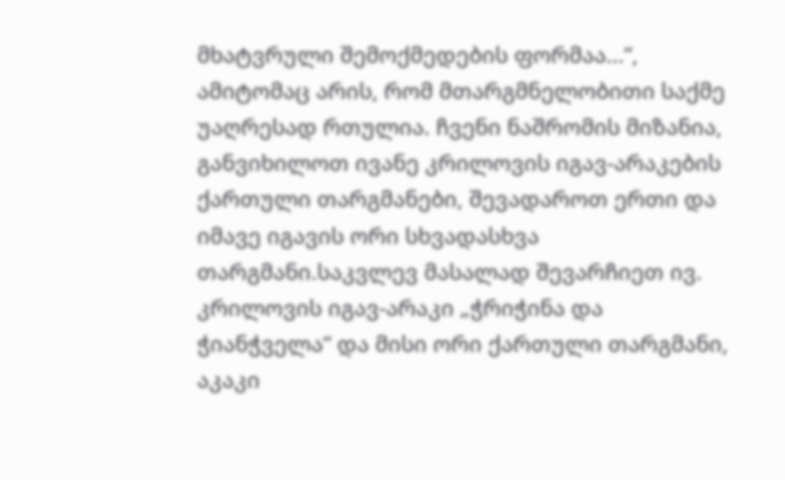მხატვრული შემოქმედების ფორმაა...“, ამიტომაც არის, რომ მთარგმნელობითი საქმე უაღრესად რთულია. ჩვენი ნაშრომის მიზანია, განვიხილოთ ივანე კრილოვის იგავ-არაკების ქართული თარგმანები, შევადაროთ ერთი და იმავე იგავის ორი სხვადასხვა თარგმანი.საკვლევ მასალად შევარჩიეთ ივ. კრილოვის იგავ-არაკი „ჭრიჭინა და ჭიანჭველა“ და მისი ორი ქართული თარგმანი, აკაკი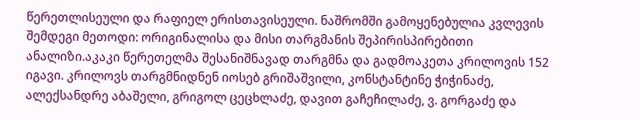წერეთლისეული და რაფიელ ერისთავისეული. ნაშრომში გამოყენებულია კვლევის შემდეგი მეთოდი: ორიგინალისა და მისი თარგმანის შეპირისპირებითი ანალიზი.აკაკი წერეთელმა შესანიშნავად თარგმნა და გადმოაკეთა კრილოვის 152 იგავი. კრილოვს თარგმნიდნენ იოსებ გრიშაშვილი, კონსტანტინე ჭიჭინაძე, ალექსანდრე აბაშელი, გრიგოლ ცეცხლაძე, დავით გაჩეჩილაძე, ვ. გორგაძე და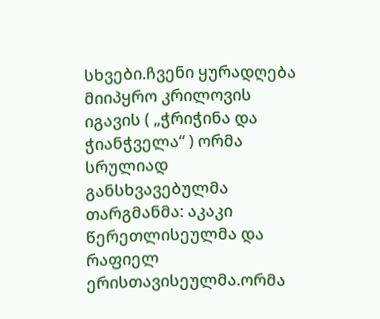სხვები.ჩვენი ყურადღება მიიპყრო კრილოვის იგავის ( „ჭრიჭინა და ჭიანჭველა“ ) ორმა სრულიად განსხვავებულმა თარგმანმა: აკაკი წერეთლისეულმა და რაფიელ ერისთავისეულმა.ორმა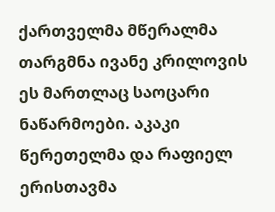ქართველმა მწერალმა თარგმნა ივანე კრილოვის ეს მართლაც საოცარი ნაწარმოები. აკაკი წერეთელმა და რაფიელ ერისთავმა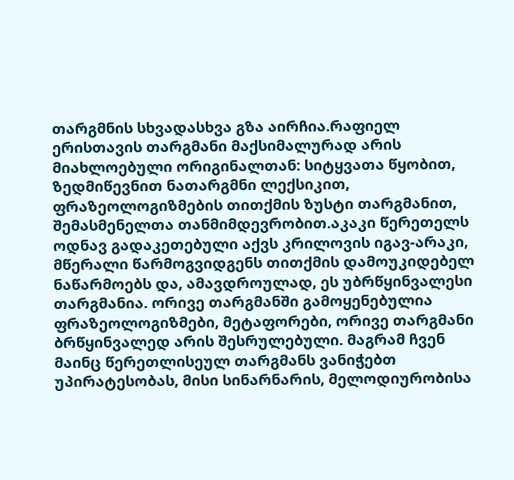თარგმნის სხვადასხვა გზა აირჩია.რაფიელ ერისთავის თარგმანი მაქსიმალურად არის მიახლოებული ორიგინალთან: სიტყვათა წყობით, ზედმიწევნით ნათარგმნი ლექსიკით, ფრაზეოლოგიზმების თითქმის ზუსტი თარგმანით, შემასმენელთა თანმიმდევრობით.აკაკი წერეთელს ოდნავ გადაკეთებული აქვს კრილოვის იგავ-არაკი, მწერალი წარმოგვიდგენს თითქმის დამოუკიდებელ ნაწარმოებს და, ამავდროულად, ეს უბრწყინვალესი თარგმანია. ორივე თარგმანში გამოყენებულია ფრაზეოლოგიზმები, მეტაფორები, ორივე თარგმანი ბრწყინვალედ არის შესრულებული. მაგრამ ჩვენ მაინც წერეთლისეულ თარგმანს ვანიჭებთ უპირატესობას, მისი სინარნარის, მელოდიურობისა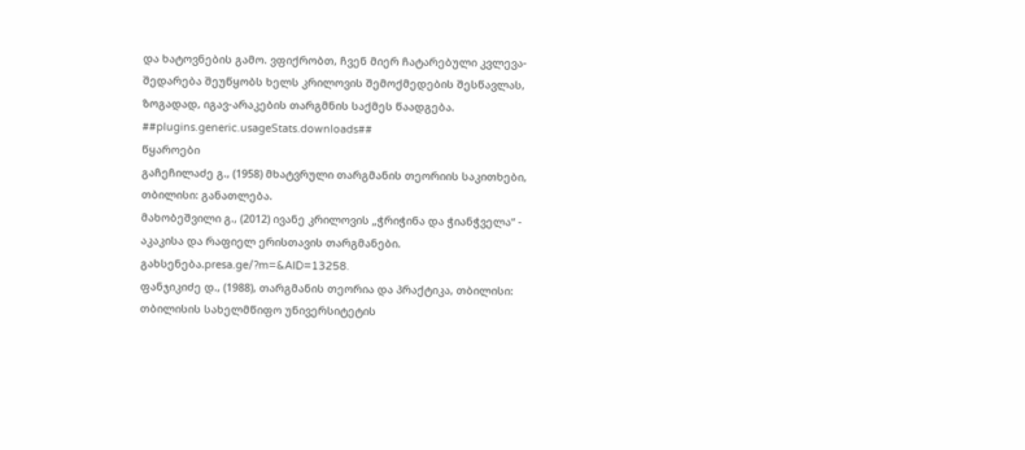და ხატოვნების გამო. ვფიქრობთ, ჩვენ მიერ ჩატარებული კვლევა-შედარება შეუწყობს ხელს კრილოვის შემოქმედების შესწავლას, ზოგადად, იგავ-არაკების თარგმნის საქმეს წაადგება.
##plugins.generic.usageStats.downloads##
წყაროები
გაჩეჩილაძე გ., (1958) მხატვრული თარგმანის თეორიის საკითხები, თბილისი: განათლება.
მახობეშვილი გ., (2012) ივანე კრილოვის „ჭრიჭინა და ჭიანჭველა“ - აკაკისა და რაფიელ ერისთავის თარგმანები. გახსენება.presa.ge/?m=&AID=13258.
ფანჯიკიძე დ., (1988), თარგმანის თეორია და პრაქტიკა, თბილისი: თბილისის სახელმწიფო უნივერსიტეტის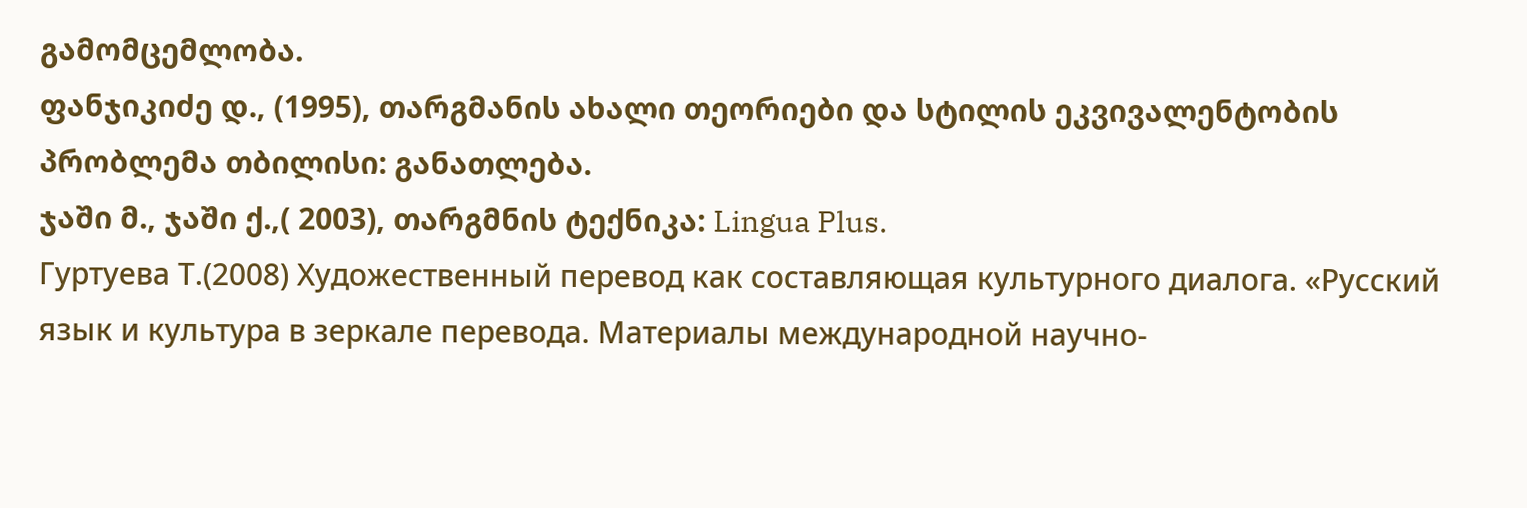გამომცემლობა.
ფანჯიკიძე დ., (1995), თარგმანის ახალი თეორიები და სტილის ეკვივალენტობის პრობლემა თბილისი: განათლება.
ჯაში მ., ჯაში ქ.,( 2003), თარგმნის ტექნიკა: Lingua Plus.
Гуртуева Т.(2008) Художественный перевод как составляющая культурного диалога. «Русский язык и культура в зеркале перевода. Материалы международной научно-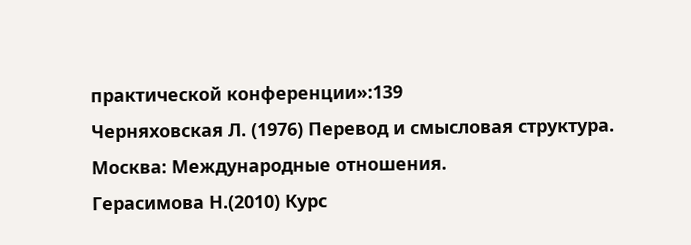практической конференции»:139
Черняховская Л. (1976) Перевод и смысловая структура. Москва: Международные отношения.
Герасимова Н.(2010) Курс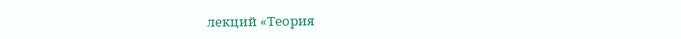лекций «Теория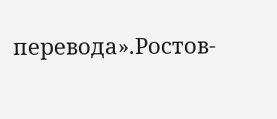перевода».Ростов-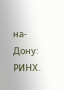на-Дону: РИНХ.